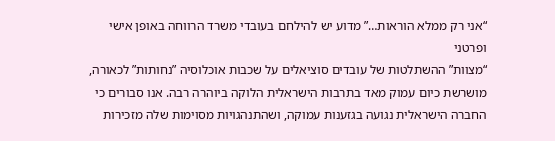“אני רק ממלא הוראות…” מדוע יש להילחם בעובדי משרד הרווחה באופן אישי ופרטני
“מצוות” ההשתלטות של עובדים סוציאלים על שכבות אוכלוסיה ”נחותות” לכאורה, מושרשת כיום עמוק מאד בתרבות הישראלית הלוקה ביוהרה רבה. אנו סבורים כי החברה הישראלית נגועה בגזענות עמוקה, ושהתנהגויות מסוימות שלה מזכירות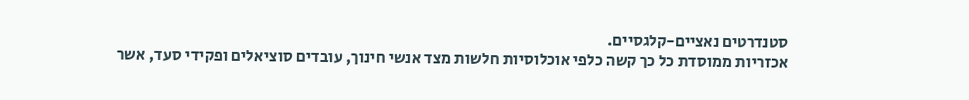סטנדרטים נאציים-קלגסיים.
אכזריות ממוסדת כל כך קשה כלפי אוכלוסיות חלשות מצד אנשי חינוך, עובדים סוציאלים ופקידי סעד, אשר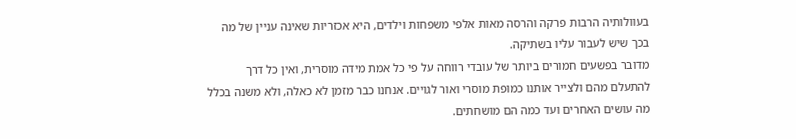בעוולותיה הרבות פרקה והרסה מאות אלפי משפחות וילדים, היא אכזריות שאינה עניין של מה בכך שיש לעבור עליו בשתיקה.
מדובר בפשעים חמורים ביותר של עובדי רווחה על פי כל אמת מידה מוסרית, ואין כל דרך להתעלם מהם ולצייר אותנו כמופת מוסרי ואור לגויים. אנחנו כבר מזמן לא כאלה, ולא משנה בכלל מה עושים האחרים ועד כמה הם מושחתים.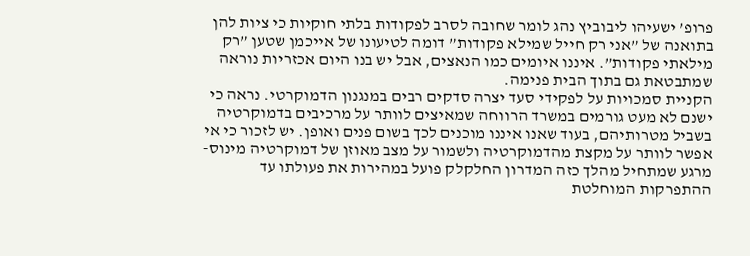פרופ’ ישעיהו ליבוביץ נהג לומר שחובה לסרב לפקודות בלתי חוקיות כי ציות להן בתואנה של ”אני רק חייל שמילא פקודות” דומה לטיעונו של אייכמן שטען ”רק מילאתי פקודות”. איננו איומים כמו הנאצים, אבל יש בנו היום אכזריות נוראה שמתבטאת גם בתוך הבית פנימה.
הקניית סמכויות על לפקידי סעד יצרה סדקים רבים במנגנון הדמוקרטי. נראה כי ישנם לא מעט גורמים במשרד הרווחה שמאיצים לוותר על מרכיבים בדמוקרטיה בשביל מטרותיהם, בעוד שאנו איננו מוכנים לכך בשום פנים ואופן. יש לזכור כי אי אפשר לוותר על מקצת מהדמוקרטיה ולשמור על מצב מאוזן של דמוקרטיה מינוס- מרגע שמתחיל מהלך כזה המדרון החלקלק פועל במהירות את פעולתו עד ההתפרקות המוחלטת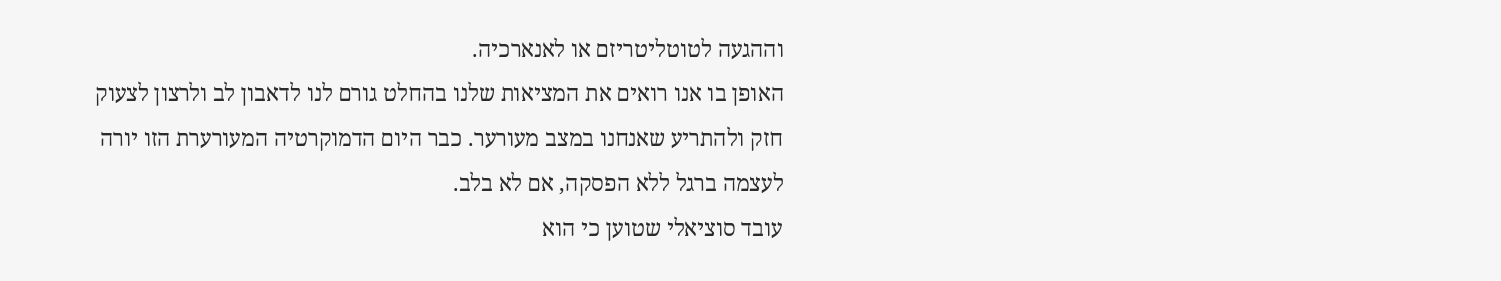וההגעה לטוטליטריזם או לאנארכיה.
האופן בו אנו רואים את המציאות שלנו בהחלט גורם לנו לדאבון לב ולרצון לצעוק חזק ולהתריע שאנחנו במצב מעורער. כבר היום הדמוקרטיה המעורערת הזו יורה לעצמה ברגל ללא הפסקה, אם לא בלב.
עובד סוציאלי שטוען כי הוא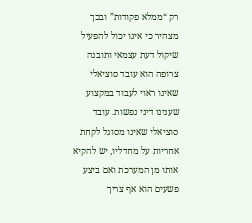רק “ממלא פקודות” ובכך מצהיר כי אינו יכול להפעיל שיקול דעת עצמאי ותובנה צרופה הוא עובד סוציאלי שאינו ראוי לעבוד במקצוע שענינו דיני נפשות. עובד סוציאלי שאינו מסוגל לקחת אחריות על מחדליו, יש להקיא אותו מן המערכת ואם ביצע פשעים הוא אף צריך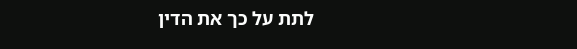לתת על כך את הדין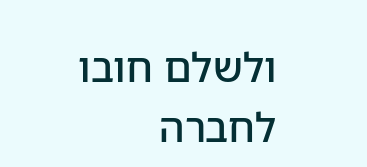ולשלם חובו לחברה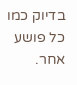בדיוק כמו כל פושע אחר.